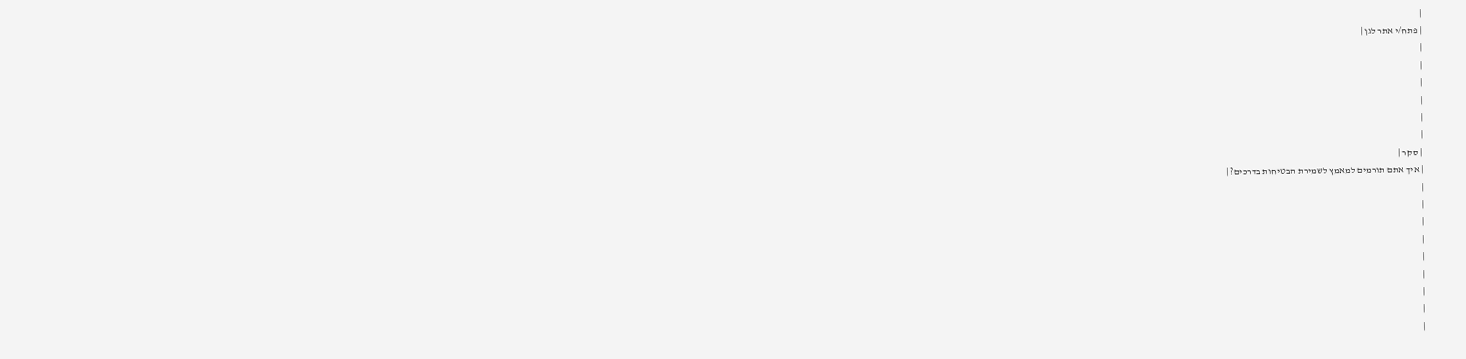|
| פתח/י אתר לגן |
|
|
|
|
|
|
| סקר |
| איך אתם תורמים למאמץ לשמירת הבטיחות בדרכים? |
|
|
|
|
|
|
|
|
|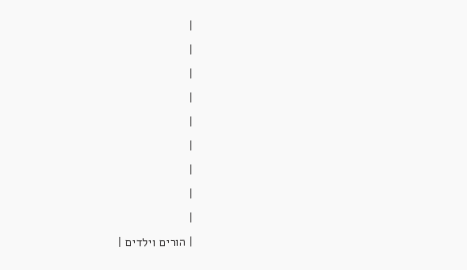|
|
|
|
|
|
|
|
|
| הורים וילדים |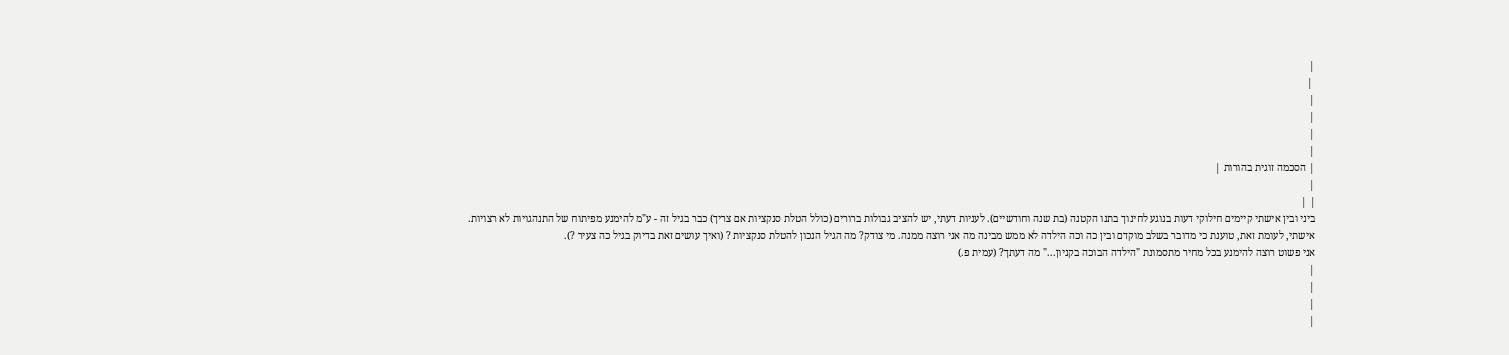|
 |
|
|
|
|
| הסכמה זוגית בהורות |
|
| |
ביני ובין אישתי קיימים חילוקי דעות בנוגע לחינוך בתנו הקטנה (בת שנה וחודשיים). לעניות דעתי, יש להציב גבולות ברורים (כולל הטלת סנקציות אם צריך) כבר בגיל זה - ע"מ להימנע מפיתוח של התנהגויות לא רצויות.
אישתי, לעומת זאת, טוענת כי מדובר בשלב מוקדם ובין כה וכה הילדה לא ממש מבינה מה אני רוצה ממנה. מי צודק? מה הגיל הנכון להטלת סנקציות ? (ואיך עושים זאת בדיוק בגיל כה צעיר ?).
אני פשוט רוצה להימנע בכל מחיר מתסמונת "הילדה הבוכה בקניון..." מה דעתך? (עמית פ.)
|
|
|
|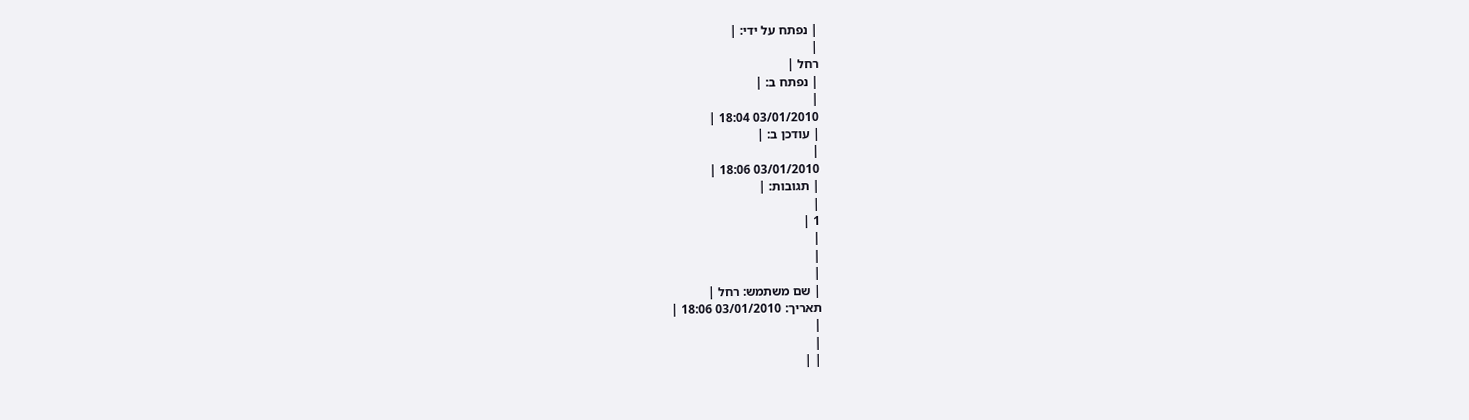| נפתח על ידי: |
|
רחל |
| נפתח ב: |
|
03/01/2010 18:04 |
| עודכן ב: |
|
03/01/2010 18:06 |
| תגובות: |
|
1 |
|
|
|
| שם משתמש: רחל |
תאריך: 03/01/2010 18:06 |
|
|
| |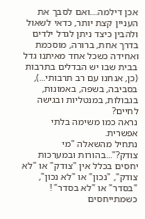אכן דילמה....ואם לסבך את העניין קצת יותר, כדאי לשאול ולהבין כיצד ניתן לגדל ילדים בדרך אחת, ברורה, מוסכמת ואחידה כשכל אחד מאיתנו גדל בבית שבו יש הבדלים בתרבות (כן, אנחנו עם רב תרבותי...), בסביבה, בשפה, באמונות, בגבולות, במנטליות ובגישה לחיים?
נראה כמו משימה בלתי אפשרית.
נתחיל מהשאלה "מי צודק?"...בהורות ובמערכות יחסים בכלל אין "צודק" או "לא צודק", "נכון" או "לא נכון", "בסדר" או "לא בסדר" ! כשמתייחסים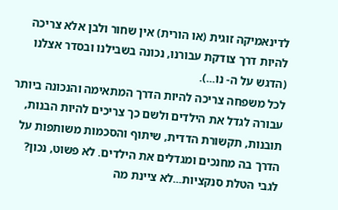לדינאמיקה זוגית (או הורית) אין שחור ולבן אלא צריכה להיות דרך צודקת עבורנו, נכונה בשבילנו ובסדר אצלנו (הדגש על ה- נו...).
לכל משפחה צריכה להיות הדרך המתאימה והנכונה ביותר עבורה לגדל את הילדים ולשם כך צריכים להיות הבנות, תובנות, תקשורת הדדית, שיתוף והסכמות משותפות על הדרך בה מחנכים ומגדלים את הילדים. לא פשוט, נכון?
לגבי הטלת סנקציות...לא ציינת מה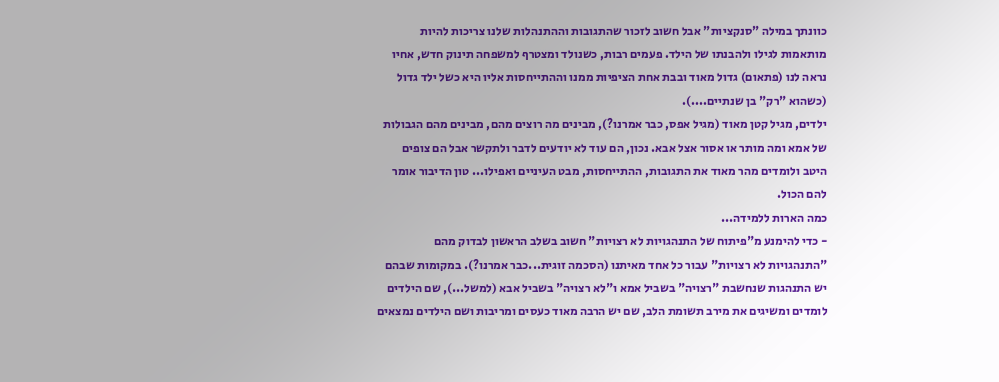כוונתך במילה "סנקציות" אבל חשוב לזכור שהתגובות וההתנהלות שלנו צריכות להיות מותאמות לגילו ולהבנתו של הילד. פעמים רבות, כשנולד ומצטרף למשפחה תינוק חדש, אחיו נראה לנו (פתאום) גדול מאוד ובבת אחת הציפיות ממנו וההתייחסות אליו היא כשל ילד גדול (כשהוא "רק" בן שנתיים....).
ילדים, מגיל קטן מאוד (מגיל אפס, כבר אמרנו?), מבינים מה רוצים מהם, מבינים מהם הגבולות של אמא ומה מותר או אסור אצל אבא. נכון, הם עוד לא יודעים לדבר ולתקשר אבל הם צופים היטב ולומדים מהר מאוד את התגובות, ההתייחסות, מבט העיניים ואפילו... טון הדיבור אומר להם הכול.
כמה הארות ללמידה...
- כדי להימנע מ"פיתוח של התנהגויות לא רצויות" חשוב בשלב הראשון לבדוק מהם "התנהגויות לא רצויות" עבור כל אחד מאיתנו (הסכמה זוגית...כבר אמרנו?). במקומות שבהם יש התנהגות שנחשבת "רצויה" בשביל אמא ו"לא רצויה" בשביל אבא (למשל...), שם הילדים לומדים ומשיגים את מירב תשומת הלב, שם יש הרבה מאוד כעסים ומריבות ושם הילדים נמצאים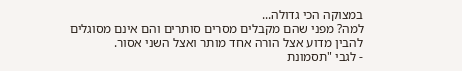במצוקה הכי גדולה...
למה? מפני שהם מקבלים מסרים סותרים והם אינם מסוגלים להבין מדוע אצל הורה אחד מותר ואצל השני אסור.
- לגבי "תסמונת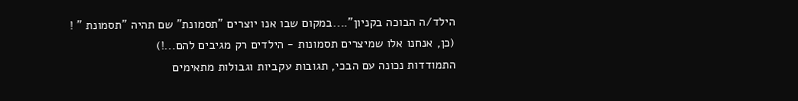הילד/ה הבוכה בקניון"....במקום שבו אנו יוצרים "תסמונת" שם תהיה "תסמונת " !
(כן, אנחנו אלו שמיצרים תסמונות - הילדים רק מגיבים להם...!)
התמודדות נכונה עם הבכי, תגובות עקביות וגבולות מתאימים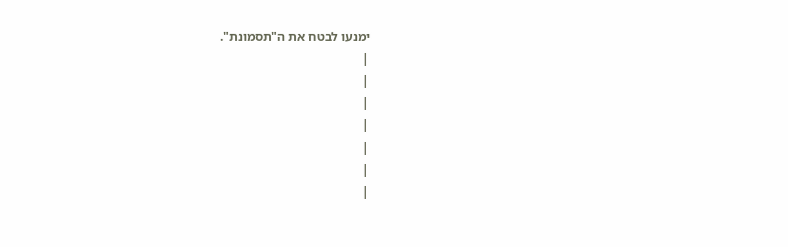ימנעו לבטח את ה"תסמונת".
|
|
|
|
|
|
|